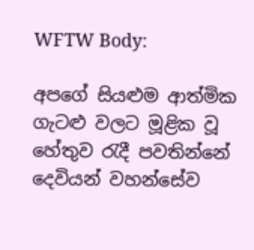WFTW Body:

අපගේ සියළුම ආත්මික ගැටළු වලට මූළික වූ හේතුව රැදී පවතින්නේ දෙවියන් වහන්සේව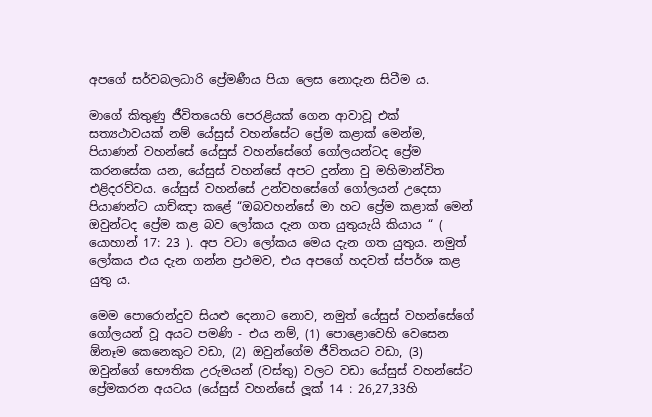අපගේ සර්වබලධාරි ප්‍රේමණීය පියා ලෙස නොදැන සිටීම ය.

මාගේ කිතුණු ජීවිතයෙහි පෙරළියක් ගෙන ආවාවූ එක් සත්‍යථාවයක් නම් යේසුස් වහන්සේට ප්‍රේම කළාක් මෙන්ම, පියාණන් වහන්සේ යේසුස් වහන්සේගේ ගෝලයන්ටද ප්‍රේම කරනසේක යන, යේසුස් වහන්සේ අපට දුන්නා වු මහිමාන්විත එළිදරව්වය. යේසුස් වහන්සේ උන්වහසේගේ ගෝලයන් උදෙසා පියාණන්ට යාච්ඤා කළේ “ඔබවහන්සේ මා හට ප්‍රේම කළාක් මෙන් ඔවුන්ටද ප්‍රේම කළ බව ලෝකය දැන ගත යුතුයැයි කියාය “ ( යොහාන් 17: 23 ). අප වටා ලෝකය මෙය දැන ගත යුතුය. නමුත් ලෝකය එය දැන ගන්න ප්‍රථමව, එය අපගේ හදවත් ස්පර්ශ කළ යුතු ය.

මෙම පොරොන්දුව සියළු දෙනාට නොව, නමුත් යේසුස් වහන්සේගේ ගෝලයන් වූ අයට පමණි - එය නම්, (1) පොළොවෙහි වෙසෙන ඕනෑම කෙනෙකුට වඩා, (2) ඔවුන්ගේම ජීවිතයට වඩා, (3) ඔවුන්ගේ භෞතික උරුමයන් (වස්තු) වලට වඩා යේසුස් වහන්සේට ප්‍රේමකරන අයටය (යේසුස් වහන්සේ ලූක් 14 : 26,27,33හි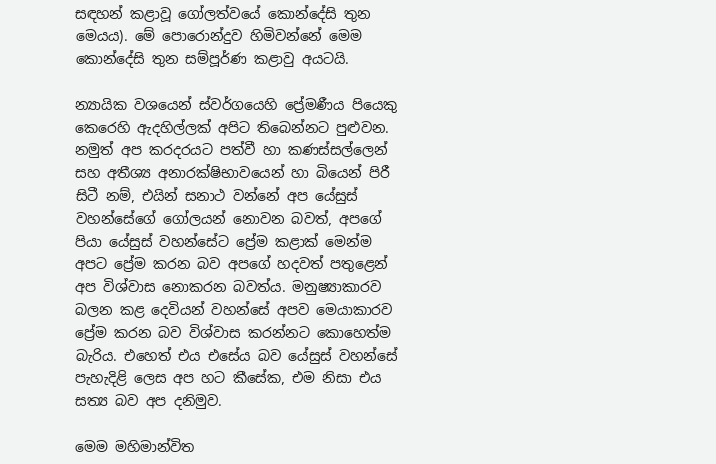සඳහන් කළාවූ ගෝලත්වයේ කොන්දේසි තුන මෙයය). මේ පොරොන්දුව හිමිවන්නේ මෙම කොන්දේසි තුන සම්පූර්ණ කළාවු අයටයි.

න්‍යායික වශයෙන් ස්වර්ගයෙහි ප්‍රේමණීය පියෙකු කෙරෙහි ඇදහිල්ලක් අපිට තිබෙන්නට පුළුවන. නමුත් අප කරදරයට පත්වී හා කණස්සල්ලෙන් සහ අතීශ්‍ය අනාරක්ෂිභාවයෙන් හා බියෙන් පිරී සිටී නම්, එයින් සනාථ වන්නේ අප යේසුස් වහන්සේගේ ගෝලයන් නොවන බවත්, අපගේ පියා යේසුස් වහන්සේට ප්‍රේම කළාක් මෙන්ම අපට ප්‍රේම කරන බව අපගේ හදවත් පතුළෙන් අප විශ්වාස නොකරන බවත්ය. මනුෂ්‍යාකාරව බලන කළ දෙවියන් වහන්සේ අපව මෙයාකාරව ප්‍රේම කරන බව විශ්වාස කරන්නට කොහෙත්ම බැරිය. එහෙත් එය එසේය බව යේසුස් වහන්සේ පැහැදිළි ලෙස අප හට කීසේක, එම නිසා එය සත්‍ය බව අප දනිමුව.

මෙම මහිමාන්විත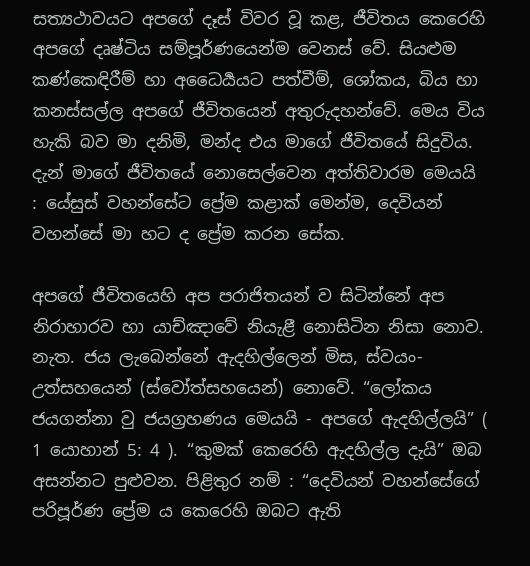සත්‍යථාවයට අපගේ දෑස් විවර වූ කළ, ජීවිතය කෙරෙහි අපගේ දෘෂ්ටිය සම්පූර්ණයෙන්ම වෙනස් වේ. සියළුම කණ්කෙඳි‍රීම් හා අධෛර්‍යයට පත්වීම්, ශෝකය, බිය හා කනස්සල්ල අපගේ ජීවිතයෙන් අතුරුදහන්වේ. මෙය විය හැකි බව මා දනිමි, මන්ද එය මාගේ ජීවිතයේ සිදුවිය. දැන් මාගේ ජීවිතයේ නොසෙල්වෙන අත්තිවාරම මෙයයි : යේසුස් වහන්සේට ප්‍රේම කළාක් මෙන්ම, දෙවියන් වහන්සේ මා හට ද ප්‍රේම කරන සේක.

අපගේ ජීවිතයෙහි අප පරාජිතයන් ව සිටින්නේ අප නිරාහාරව හා යාච්ඤාවේ නියැළී නොසිටින නිසා නොව. නැත. ජය ලැබෙන්නේ ඇදහිල්ලෙන් මිස, ස්වයං-උත්සහයෙන් (ස්වෝත්සහයෙන්) නොවේ. “ලෝකය ජයගන්නා වු ජයග්‍රහණය මෙයයි - අපගේ ඇදහිල්ලයි” ( 1 යොහාන් 5: 4 ). “කුමක් කෙරෙහි ඇදහිල්ල දැයි” ඔබ අසන්නට පුළුවන. පිළිතුර නම් : “දෙවියන් වහන්සේගේ පරිපූර්ණ ප්‍රේම ය කෙරෙහි ඔබට ඇති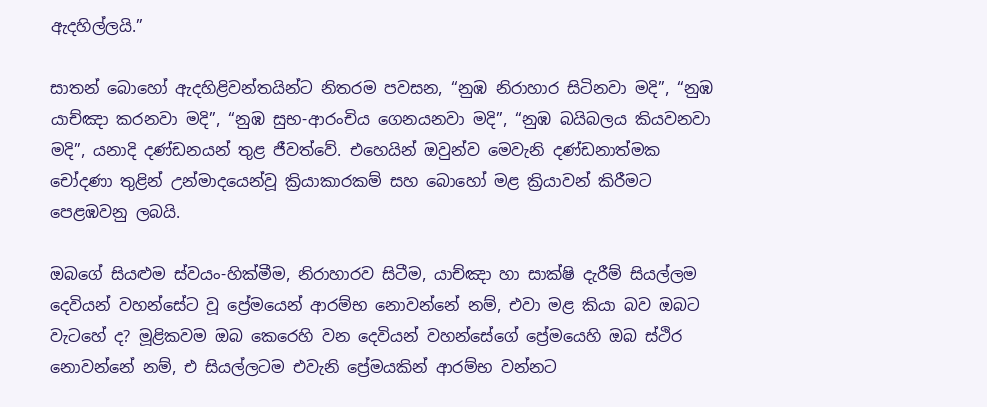ඇදහිල්ලයි.”

සාතන් බොහෝ ඇදහිළිවන්තයින්ට නිතරම පවසන, “නුඹ නිරාහාර සිටිනවා මදි”, “නුඹ යාච්ඤා කරනවා මදි”, “නුඹ සුභ-ආරංචිය ගෙනයනවා මදි”, “නුඹ බයිබලය කියවනවා මදි”, යනාදි දණ්ඩනයන් තුළ ජීවත්වේ. එහෙයින් ඔවුන්ව මෙවැනි දණ්ඩනාත්මක චෝදණා තුළින් උන්මාදයෙන්වූ ක්‍රියාකාරකම් සහ බොහෝ මළ ක්‍රියාවන් කිරීමට පෙළඹවනු ලබයි.

ඔබගේ සියළුම ස්වයං-හික්මීම, නිරාහාරව සිටීම, යාච්ඤා හා සාක්ෂි දැරීම් සියල්ලම දෙවියන් වහන්සේට වූ ප්‍රේමයෙන් ආරම්භ නොවන්නේ නම්, එවා මළ කියා බව ඔබට වැටහේ ද? මූළිකවම ඔබ කෙරෙහි වන දෙවියන් වහන්සේගේ ප්‍රේමයෙහි ඔබ ස්ථිර නොවන්නේ නම්, එ සියල්ලටම එවැනි ප්‍රේමයකින් ආරම්භ වන්නට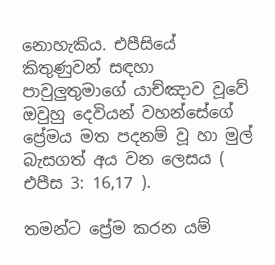නොහැකිය. එපීසියේ කිතුණුවන් සඳහා පාවුලුතුමාගේ යාච්ඤාව වූවේ ඔවුහු දෙවියන් වහන්සේගේ ප්‍රේමය මත පදනම් වූ හා මුල් බැසගත් අය වන ලෙසය ( එපීස 3: 16,17 ).

තමන්ට ප්‍රේම කරන යම්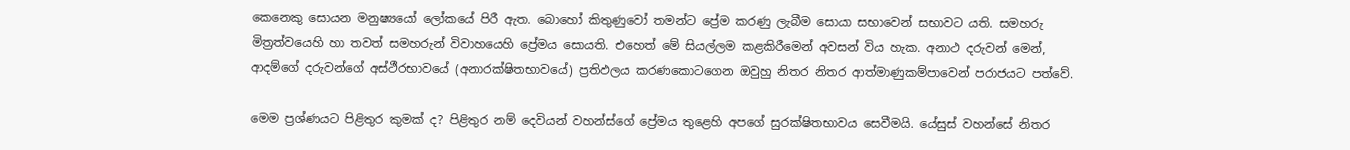කෙනෙකු සොයන මනුෂ්‍යයෝ ලෝකයේ පිරී ඇත. බොහෝ කිතුණුවෝ තමන්ට ප්‍රේම කරණු ලැබීම සොයා සභාවෙන් සභාවට යති. සමහරු මිත්‍රත්වයෙහි හා තවත් සමහරුන් විවාහයෙහි ප්‍රේමය සොයති. එහෙත් මේ සියල්ලම කළකිරීමෙන් අවසන් විය හැක. අනාථ දරුවන් මෙන්, ආදම්ගේ දරුවන්ගේ අස්ථීරභාවයේ (අනාරක්ෂිතභාවයේ) ප්‍රතිඵලය කරණකොටගෙන ඔවුහු නිතර නිතර ආත්මාණුකම්පාවෙන් පරාජයට පත්වේ.

මෙම ප්‍රශ්ණයට පිළිතුර කුමක් ද? පිළිතුර නම් දෙවියන් වහන්ස්ගේ ප්‍රේමය තුළෙහි අපගේ සුරක්ෂිතභාවය සෙවීමයි. යේසුස් වහන්සේ නිතර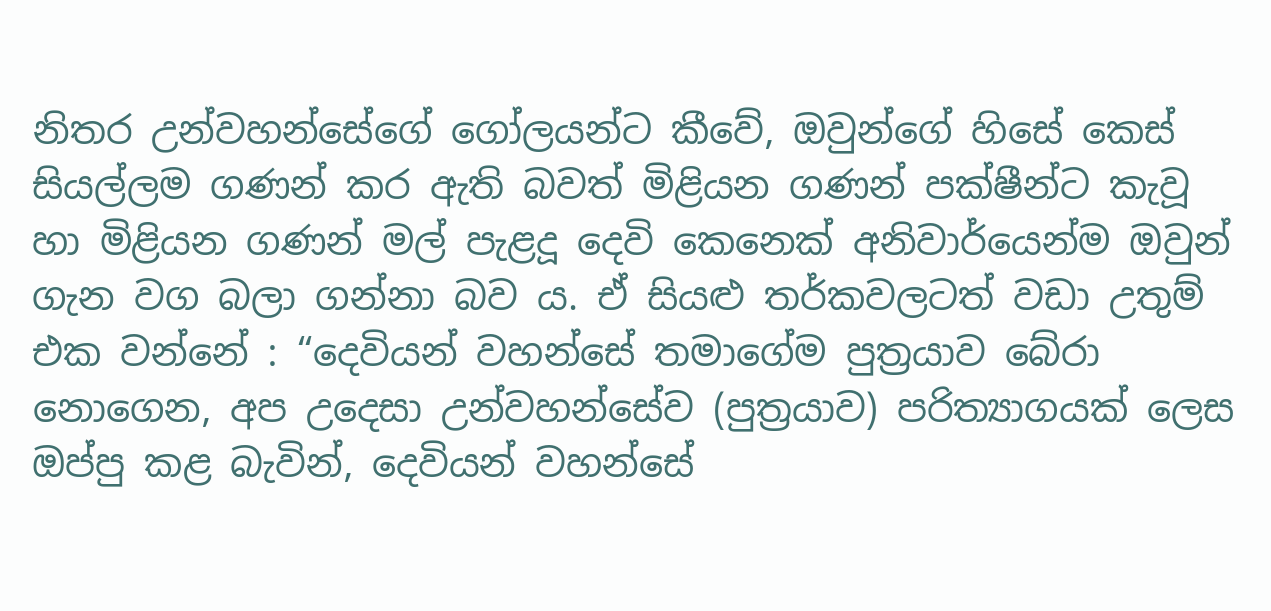නිතර උන්වහන්සේගේ ගෝලයන්ට කීවේ, ඔවුන්ගේ හිසේ කෙස් සියල්ලම ගණන් කර ඇති බවත් මිළියන ගණන් පක්ෂීන්ට කැවූ හා මිළියන ගණන් මල් පැළදූ දෙවි කෙනෙක් අනිවාර්යෙන්ම ඔවුන් ගැන වග බලා ගන්නා බව ය. ඒ සියළු තර්කවලටත් වඩා උතුම් එක වන්නේ : “දෙවියන් වහන්සේ තමාගේම පුත්‍රයාව බේරා නොගෙන, අප උදෙසා උන්වහන්සේව (පුත්‍රයාව) පරිත්‍යාගයක් ලෙස ඔප්පු කළ බැවින්, දෙවියන් වහන්සේ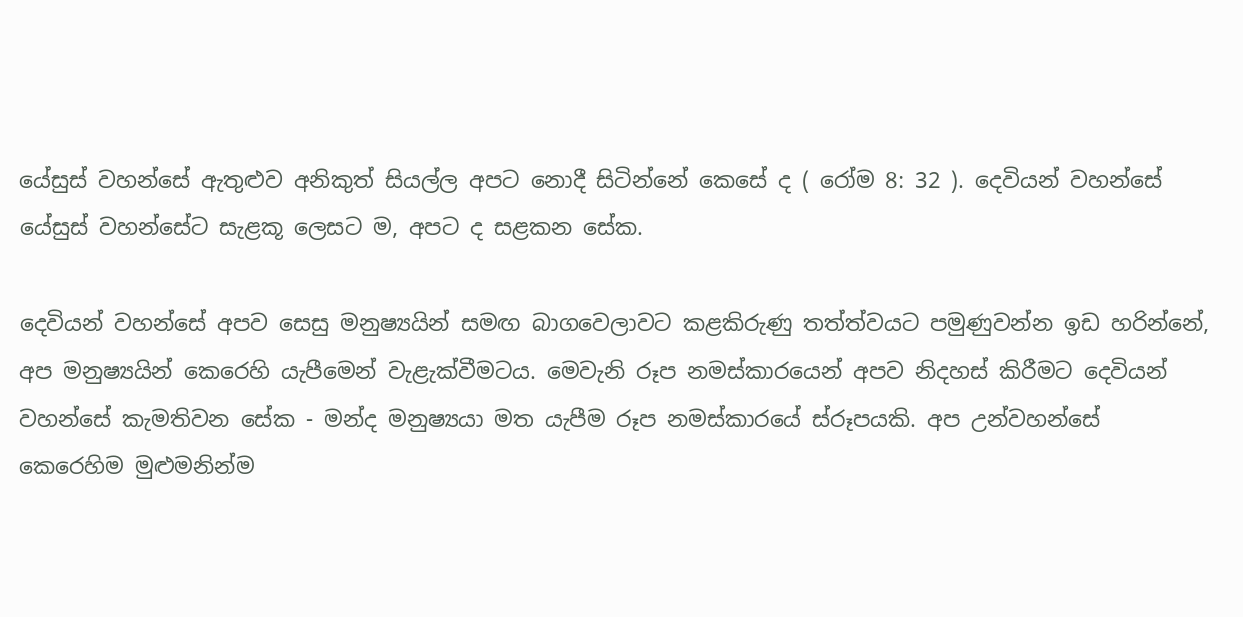යේසුස් වහන්සේ ඇතුළුව අනිකුත් සියල්ල අපට නොදී සිටින්නේ කෙසේ ද ( රෝම 8: 32 ). දෙවියන් වහන්සේ යේසුස් වහන්සේට සැළකූ ලෙසට ම, අපට ද සළකන සේක.

දෙවියන් වහන්සේ අපව සෙසු මනුෂ්‍යයින් සමඟ බාගවෙලාවට කළකිරුණු තත්ත්වයට පමුණුවන්න ඉඩ හරින්නේ, අප මනුෂ්‍යයින් කෙරෙහි යැපීමෙන් වැළැක්වීමටය. මෙවැනි රූප නමස්කාරයෙන් අපව නිදහස් කිරීමට දෙවියන් වහන්සේ කැමතිවන සේක - මන්ද මනුෂ්‍යයා මත යැපීම රූප නමස්කාරයේ ස්රූපයකි. අප උන්වහන්සේ කෙරෙහිම මුළුමනින්ම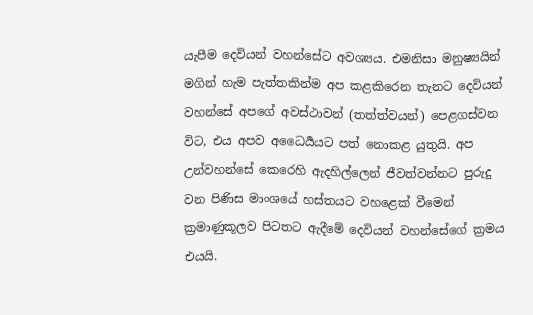යැපීම දෙවියන් වහන්සේට අවශ්‍යය. එමනිසා මනුෂ්‍යයින් මගින් හැම පැත්තකින්ම අප කළකිරෙන තැනට දෙවියන් වහන්සේ අපගේ අවස්ථාවන් (තත්ත්වයන්) පෙළගස්වන විට, එය අපව අධෛර්‍යයට පත් නොකළ යුතුයි. අප උන්වහන්සේ කෙරෙහි ඇදහිල්ලෙන් ජීවත්වන්නට පුරුදු වන පිණිස මාංශයේ හස්තයට වහළෙක් වීමෙන් ක්‍රමාණුකූලව පිටතට ඇදීමේ දෙවියන් වහන්සේගේ ක්‍රමය එයයි.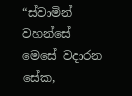“ස්වාමින් වහන්සේ මෙසේ වදාරන සේක,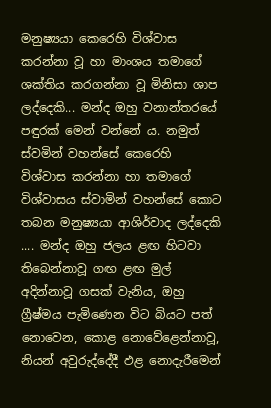මනුෂ්‍යයා කෙරෙහි විශ්වාස කරන්නා වූ හා මාංශය තමාගේ ශක්තිය කරගන්නා වූ මිනිසා ශාප ලද්දෙකි... මන්ද ඔහු වනාන්තරයේ පඳුරක් මෙන් වන්නේ ය. නමුත් ස්වමින් වහන්සේ කෙරෙහි විශ්වාස කරන්නා හා තමාගේ විශ්වාසය ස්වාමින් වහන්සේ කොට තබන මනුෂ්‍යයා ආශිර්වාද ලද්දෙකි .... මන්ද ඔහු ජලය ළඟ හිටවා තිබෙන්නාවූ ගඟ ළඟ මුල් අදින්නාවූ ගසක් වැනිය, ඔහු ග්‍රීෂ්මය පැමිණෙන විට බියට පත් නොවෙන, කොළ නොවේළෙන්නාවූ, නියන් අවුරුද්දේදී ඵළ නොදැරීමෙන්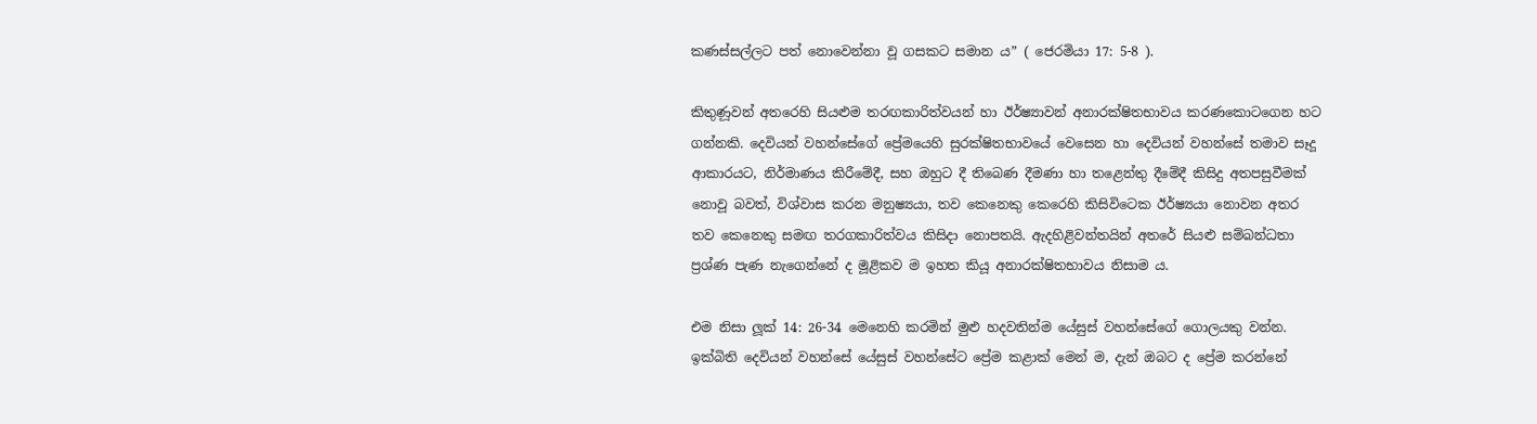කණස්සල්ලට පත් නොවෙන්නා වූ ගසකට සමාන ය” ( ජෙරමියා 17: 5-8 ).

කිතුණූවන් අතරෙහි සියළුම තරඟකාරිත්වයන් හා ඊර්ෂ්‍යාවන් අනාරක්ෂිතභාවය කරණකොටගෙන හට ගන්නකි. දෙවියන් වහන්සේගේ ප්‍රේමයෙහි සුරක්ෂිතභාවයේ වෙසෙන හා දෙවියන් වහන්සේ තමාව සෑදූ ආකාරයට, නිර්මාණය කිරීමේදී, සහ ඔහුට දී තිබෙණ දීමණා හා තළෙන්තු දීමේදී කිසිදු අතපසුවීමක් නොවූ බවත්, විශ්වාස කරන මනුෂ්‍යයා, තව කෙනෙකු කෙරෙහි කිසිවිටෙක ඊර්ෂ්‍යයා නොවන අතර තව කෙනෙකු සමඟ තරගකාරිත්වය කිසිදා නොපතයි. ඇදහිළිවන්තයින් අතරේ සියළු සම්බන්ධතා ප්‍රශ්ණ පැණ නැගෙන්නේ ද මූළිකව ම ඉහත කියූ අනාරක්ෂිතභාවය නිසාම ය.

එම නිසා ලූක් 14: 26-34 මෙනෙහි කරමින් මුළු හදවතින්ම යේසුස් වහන්සේගේ ගොලයකු වන්න. ඉක්බිති දෙවියන් වහන්සේ යේසුස් වහන්සේට ප්‍රේම කළාක් මෙන් ම, දැන් ඔබට ද ප්‍රේම කරන්නේ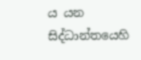ය යන සිද්ධාන්තයෙහි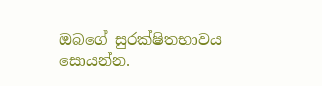ඔබගේ සුරක්ෂිතභාවය සොයන්න.